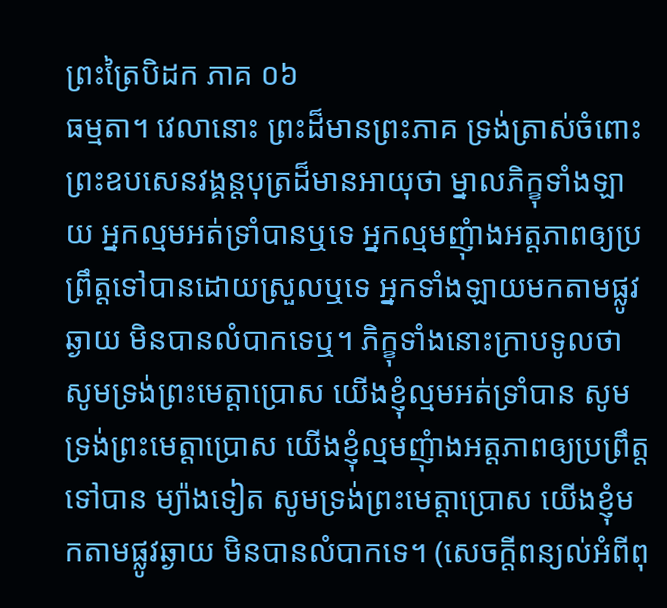ព្រះត្រៃបិដក ភាគ ០៦
ធម្មតា។ វេលានោះ ព្រះដ៏មានព្រះភាគ ទ្រង់ត្រាស់ចំពោះព្រះឧបសេនវង្គន្តបុត្រដ៏មានអាយុថា ម្នាលភិក្ខុទាំងឡាយ អ្នកល្មមអត់ទ្រាំបានឬទេ អ្នកល្មមញុំាងអត្តភាពឲ្យប្រព្រឹត្តទៅបានដោយស្រួលឬទេ អ្នកទាំងឡាយមកតាមផ្លូវ ឆ្ងាយ មិនបានលំបាកទេឬ។ ភិក្ខុទាំងនោះក្រាបទូលថា សូមទ្រង់ព្រះមេត្តាប្រោស យើងខ្ញុំល្មមអត់ទ្រាំបាន សូមទ្រង់ព្រះមេត្តាប្រោស យើងខ្ញុំល្មមញុំាងអត្តភាពឲ្យប្រព្រឹត្តទៅបាន ម្យ៉ាងទៀត សូមទ្រង់ព្រះមេត្តាប្រោស យើងខ្ញុំមកតាមផ្លូវឆ្ងាយ មិនបានលំបាកទេ។ (សេចក្តីពន្យល់អំពីពុ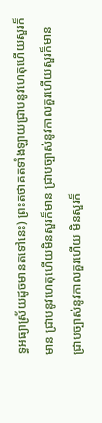ទ្ធអធ្យាស្រ័យដូចមានតទៅនេះ) ព្រះតថាគតទាំងឡាយជ្រាបនូវហេតុហើយសួរក៏មាន ជ្រាបនូវហេតុហើយមិនសួរក៏មាន ជ្រាបច្បាស់នូវកាលគួរហើយសួរក៏មាន ជ្រាបច្បាស់នូវកាលគួរហើយ មិនសួរក៏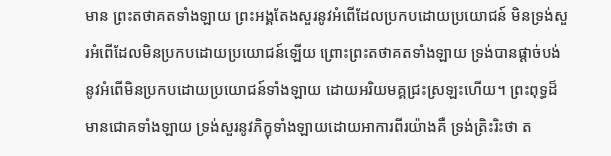មាន ព្រះតថាគតទាំងឡាយ ព្រះអង្គតែងសួរនូវអំពើដែលប្រកបដោយប្រយោជន៍ មិនទ្រង់សួរអំពើដែលមិនប្រកបដោយប្រយោជន៍ឡើយ ព្រោះព្រះតថាគតទាំងឡាយ ទ្រង់បានផ្តាច់បង់នូវអំពើមិនប្រកបដោយប្រយោជន៍ទាំងឡាយ ដោយអរិយមគ្គជ្រះស្រឡះហើយ។ ព្រះពុទ្ធដ៏មានជោគទាំងឡាយ ទ្រង់សួរនូវភិក្ខុទាំងឡាយដោយអាការពីរយ៉ាងគឺ ទ្រង់ត្រិះរិះថា ត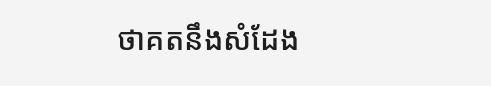ថាគតនឹងសំដែង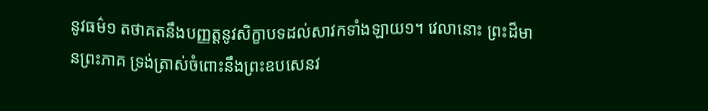នូវធម៌១ តថាគតនឹងបញ្ញត្តនូវសិក្ខាបទដល់សាវកទាំងឡាយ១។ វេលានោះ ព្រះដ៏មានព្រះភាគ ទ្រង់ត្រាស់ចំពោះនឹងព្រះឧបសេនវ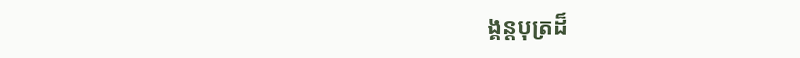ង្គន្តបុត្រដ៏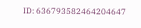ID: 636793582464204647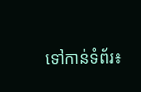ទៅកាន់ទំព័រ៖